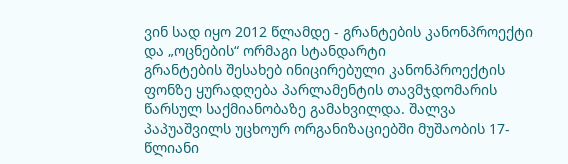ვინ სად იყო 2012 წლამდე - გრანტების კანონპროექტი და „ოცნების“ ორმაგი სტანდარტი
გრანტების შესახებ ინიცირებული კანონპროექტის ფონზე ყურადღება პარლამენტის თავმჯდომარის წარსულ საქმიანობაზე გამახვილდა. შალვა პაპუაშვილს უცხოურ ორგანიზაციებში მუშაობის 17-წლიანი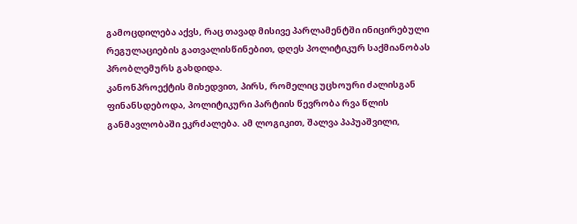გამოცდილება აქვს, რაც თავად მისივე პარლამენტში ინიცირებული რეგულაციების გათვალისწინებით, დღეს პოლიტიკურ საქმიანობას პრობლემურს გახდიდა.
კანონპროექტის მიხედვით, პირს, რომელიც უცხოური ძალისგან ფინანსდებოდა, პოლიტიკური პარტიის წევრობა რვა წლის განმავლობაში ეკრძალება. ამ ლოგიკით, შალვა პაპუაშვილი,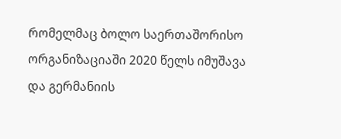რომელმაც ბოლო საერთაშორისო ორგანიზაციაში 2020 წელს იმუშავა და გერმანიის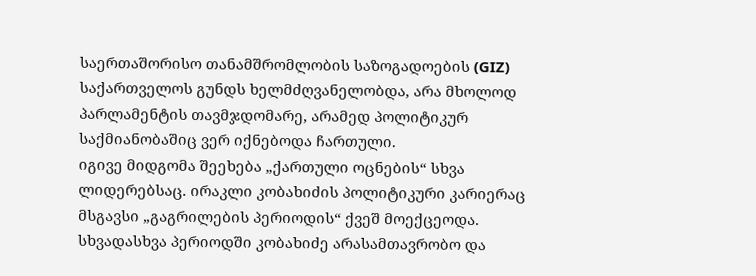საერთაშორისო თანამშრომლობის საზოგადოების (GIZ) საქართველოს გუნდს ხელმძღვანელობდა, არა მხოლოდ პარლამენტის თავმჯდომარე, არამედ პოლიტიკურ საქმიანობაშიც ვერ იქნებოდა ჩართული.
იგივე მიდგომა შეეხება „ქართული ოცნების“ სხვა ლიდერებსაც. ირაკლი კობახიძის პოლიტიკური კარიერაც მსგავსი „გაგრილების პერიოდის“ ქვეშ მოექცეოდა. სხვადასხვა პერიოდში კობახიძე არასამთავრობო და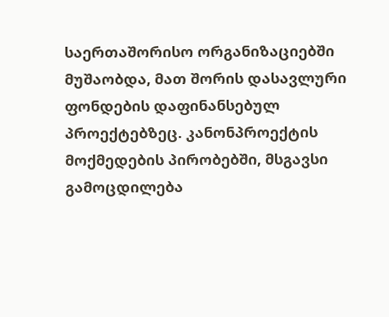საერთაშორისო ორგანიზაციებში მუშაობდა, მათ შორის დასავლური ფონდების დაფინანსებულ პროექტებზეც. კანონპროექტის მოქმედების პირობებში, მსგავსი გამოცდილება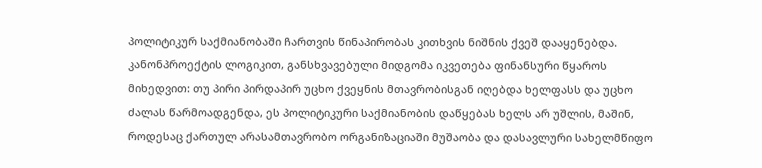პოლიტიკურ საქმიანობაში ჩართვის წინაპირობას კითხვის ნიშნის ქვეშ დააყენებდა.
კანონპროექტის ლოგიკით, განსხვავებული მიდგომა იკვეთება ფინანსური წყაროს მიხედვით: თუ პირი პირდაპირ უცხო ქვეყნის მთავრობისგან იღებდა ხელფასს და უცხო ძალას წარმოადგენდა, ეს პოლიტიკური საქმიანობის დაწყებას ხელს არ უშლის, მაშინ, როდესაც ქართულ არასამთავრობო ორგანიზაციაში მუშაობა და დასავლური სახელმწიფო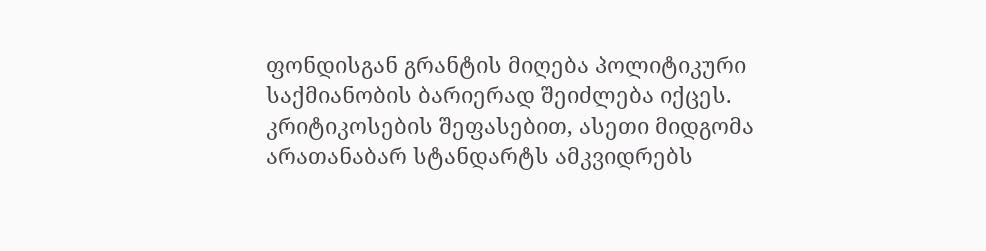ფონდისგან გრანტის მიღება პოლიტიკური საქმიანობის ბარიერად შეიძლება იქცეს.
კრიტიკოსების შეფასებით, ასეთი მიდგომა არათანაბარ სტანდარტს ამკვიდრებს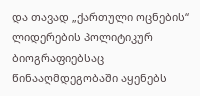და თავად „ქართული ოცნების“ ლიდერების პოლიტიკურ ბიოგრაფიებსაც წინააღმდეგობაში აყენებს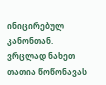ინიცირებულ კანონთან.
ვრცლად ნახეთ თათია წოწონავას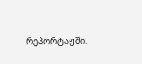რეპორტაჟში.